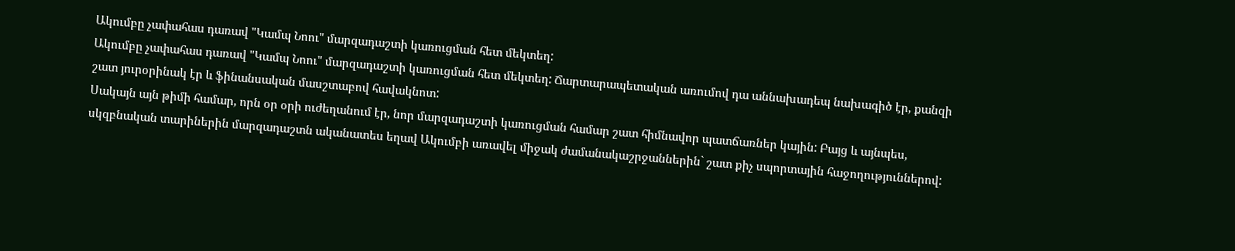Ակումբը չափահաս դառավ "Կամպ Նոու" մարզադաշտի կառուցման հետ մեկտեղ:
Ակումբը չափահաս դառավ "Կամպ Նոու" մարզադաշտի կառուցման հետ մեկտեղ: Ճարտարապետական առումով դա աննախադեպ նախագիծ էր, քանզի շատ յուրօրինակ էր և ֆինանսական մասշտաբով հավակնոտ:
Սակայն այն թիմի համար, որն օր օրի ուժեղանում էր, նոր մարզադաշտի կառուցման համար շատ հիմնավոր պատճառներ կային: Բայց և այնպես, սկզբնական տարիներին մարզադաշտն ականատես եղավ Ակումբի առավել միջակ ժամանակաշրջաններին` շատ քիչ սպորտային հաջողություններով: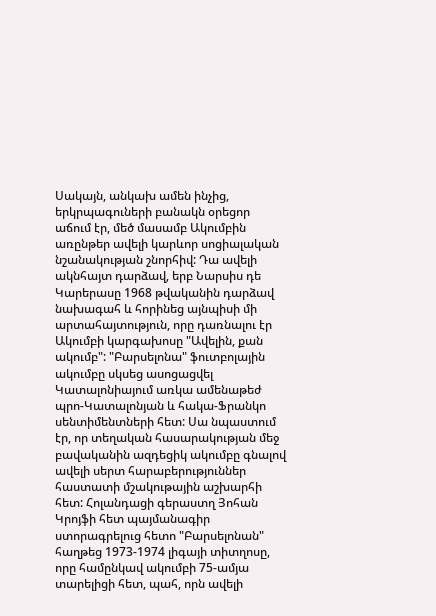Սակայն, անկախ ամեն ինչից, երկրպագուների բանակն օրեցոր աճում էր, մեծ մասամբ Ակումբին առընթեր ավելի կարևոր սոցիալական նշանակության շնորհիվ: Դա ավելի ակնհայտ դարձավ, երբ Նարսիս դե Կարերասը 1968 թվականին դարձավ նախագահ և հորինեց այնպիսի մի արտահայտություն, որը դառնալու էր Ակումբի կարգախոսը "Ավելին, քան ակումբ": "Բարսելոնա" ֆուտբոլային ակումբը սկսեց ասոցացվել Կատալոնիայում առկա ամենաթեժ պրո-Կատալոնյան և հակա-Ֆրանկո սենտիմենտների հետ: Սա նպաստում էր, որ տեղական հասարակության մեջ բավականին ազդեցիկ ակումբը գնալով ավելի սերտ հարաբերություններ հաստատի մշակութային աշխարհի հետ: Հոլանդացի գերաստղ Յոհան Կրոյֆի հետ պայմանագիր ստորագրելուց հետո "Բարսելոնան" հաղթեց 1973-1974 լիգայի տիտղոսը, որը համընկավ ակումբի 75-ամյա տարելիցի հետ, պահ, որն ավելի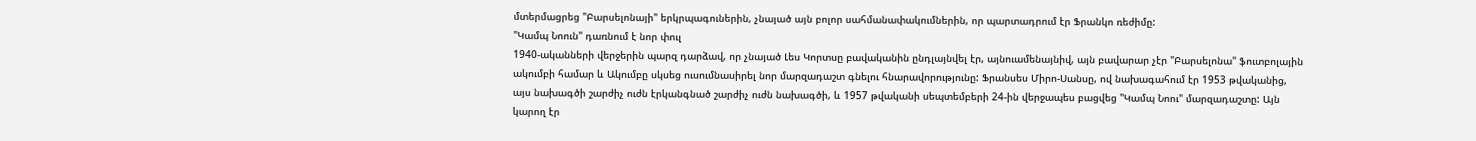մտերմացրեց "Բարսելոնայի" երկրպագուներին, չնայած այն բոլոր սահմանափակումներին, որ պարտադրում էր Ֆրանկո ռեժիմը:
"Կամպ Նոուն" դառնում է նոր փուլ
1940-ականների վերջերին պարզ դարձավ, որ չնայած Լես Կորտսը բավականին ընդլայնվել էր, այնուամենայնիվ, այն բավարար չէր "Բարսելոնա" ֆուտբոլային ակումբի համար և Ակումբը սկսեց ուսումնասիրել նոր մարզադաշտ գնելու հնարավորությունը: Ֆրանսես Միրո-Սանսը, ով նախագահում էր 1953 թվականից, այս նախագծի շարժիչ ուժն էրկանգնած շարժիչ ուժն նախագծի, և 1957 թվականի սեպտեմբերի 24-ին վերջապես բացվեց "Կամպ Նոու" մարզադաշտը: Այն կարող էր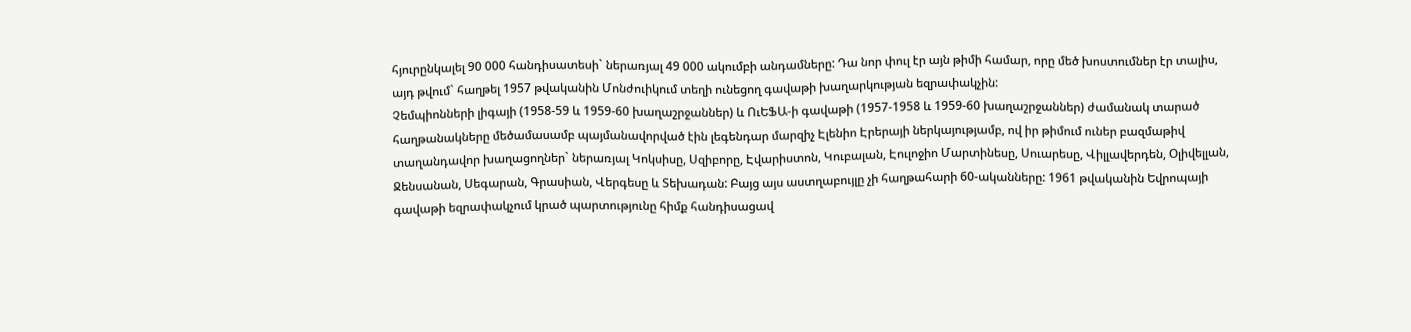հյուրընկալել 90 000 հանդիսատեսի` ներառյալ 49 000 ակումբի անդամները: Դա նոր փուլ էր այն թիմի համար, որը մեծ խոստումներ էր տալիս, այդ թվում` հաղթել 1957 թվականին Մոնժուիկում տեղի ունեցող գավաթի խաղարկության եզրափակչին:
Չեմպիոնների լիգայի (1958-59 և 1959-60 խաղաշրջաններ) և ՈւԵՖԱ-ի գավաթի (1957-1958 և 1959-60 խաղաշրջաններ) ժամանակ տարած հաղթանակները մեծամասամբ պայմանավորված էին լեգենդար մարզիչ Էլենիո Էրերայի ներկայությամբ, ով իր թիմում ուներ բազմաթիվ տաղանդավոր խաղացողներ` ներառյալ Կոկսիսը, Սզիբորը, Էվարիստոն, Կուբալան, Էուլոջիո Մարտինեսը, Սուարեսը, Վիլլավերդեն, Օլիվելլան, Ջենսանան, Սեգարան, Գրասիան, Վերգեսը և Տեխադան: Բայց այս աստղաբույլը չի հաղթահարի 60-ականները: 1961 թվականին Եվրոպայի գավաթի եզրափակչում կրած պարտությունը հիմք հանդիսացավ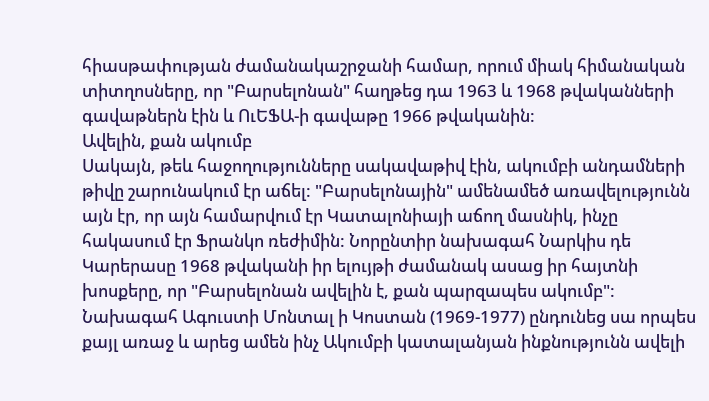հիասթափության ժամանակաշրջանի համար, որում միակ հիմանական տիտղոսները, որ "Բարսելոնան" հաղթեց դա 1963 և 1968 թվականների գավաթներն էին և ՈւԵՖԱ-ի գավաթը 1966 թվականին:
Ավելին, քան ակումբ
Սակայն, թեև հաջողությունները սակավաթիվ էին, ակումբի անդամների թիվը շարունակում էր աճել: "Բարսելոնային" ամենամեծ առավելությունն այն էր, որ այն համարվում էր Կատալոնիայի աճող մասնիկ, ինչը հակասում էր Ֆրանկո ռեժիմին: Նորընտիր նախագահ Նարկիս դե Կարերասը 1968 թվականի իր ելույթի ժամանակ ասաց իր հայտնի խոսքերը, որ "Բարսելոնան ավելին է, քան պարզապես ակումբ": Նախագահ Ագուստի Մոնտալ ի Կոստան (1969-1977) ընդունեց սա որպես քայլ առաջ և արեց ամեն ինչ Ակումբի կատալանյան ինքնությունն ավելի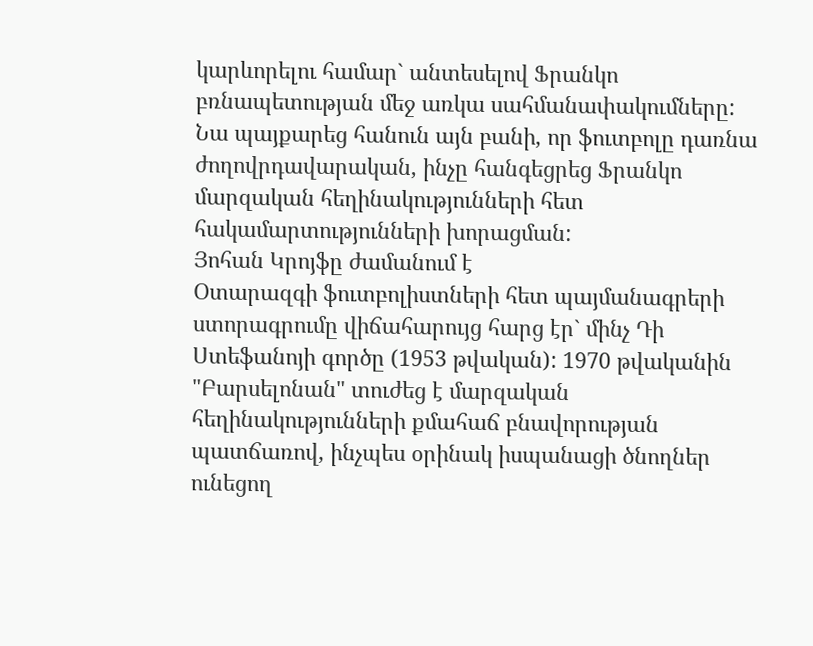կարևորելու համար` անտեսելով Ֆրանկո բռնապետության մեջ առկա սահմանափակումները: Նա պայքարեց հանուն այն բանի, որ ֆուտբոլը դառնա ժողովրդավարական, ինչը հանգեցրեց Ֆրանկո մարզական հեղինակությունների հետ հակամարտությունների խորացման:
Յոհան Կրոյֆը ժամանում է
Օտարազգի ֆուտբոլիստների հետ պայմանագրերի ստորագրումը վիճահարույց հարց էր` մինչ Դի Ստեֆանոյի գործը (1953 թվական): 1970 թվականին "Բարսելոնան" տուժեց է մարզական հեղինակությունների քմահաճ բնավորության պատճառով, ինչպես օրինակ իսպանացի ծնողներ ունեցող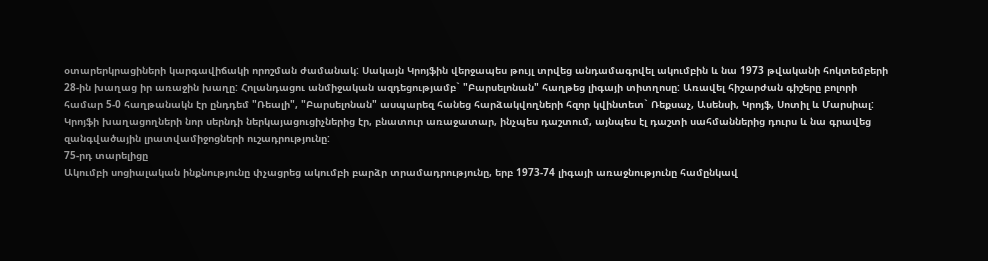օտարերկրացիների կարգավիճակի որոշման ժամանակ: Սակայն Կրոյֆին վերջապես թույլ տրվեց անդամագրվել ակումբին և նա 1973 թվականի հոկտեմբերի 28-ին խաղաց իր առաջին խաղը: Հոլանդացու անմիջական ազդեցությամբ` "Բարսելոնան" հաղթեց լիգայի տիտղոսը: Առավել հիշարժան գիշերը բոլորի համար 5-0 հաղթանակն էր ընդդեմ "Ռեալի", "Բարսելոնան" ասպարեզ հանեց հարձակվողների հզոր կվինտետ` Ռեքսաչ, Ասենսի, Կրոյֆ, Սոտիլ և Մարսիալ: Կրոյֆի խաղացողների նոր սերնդի ներկայացուցիչներից էր, բնատուր առաջատար, ինչպես դաշտում, այնպես էլ դաշտի սահմաններից դուրս և նա գրավեց զանգվածային լրատվամիջոցների ուշադրությունը:
75-րդ տարելիցը
Ակումբի սոցիալական ինքնությունը փչացրեց ակումբի բարձր տրամադրությունը, երբ 1973-74 լիգայի առաջնությունը համընկավ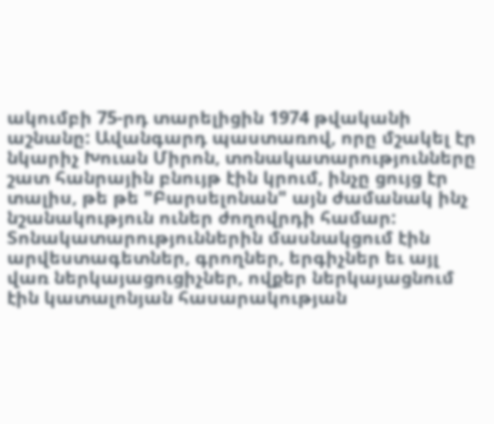ակումբի 75-րդ տարելիցին 1974 թվականի աշնանը: Ավանգարդ պաստառով, որը մշակել էր նկարիչ Խուան Միրոն, տոնակատարությունները շատ հանրային բնույթ էին կրում, ինչը ցույց էր տալիս, թե թե "Բարսելոնան" այն ժամանակ ինչ նշանակություն ուներ ժողովրդի համար: Տոնակատարություններին մասնակցում էին արվեստագետներ, գրողներ, երգիչներ եւ այլ վառ ներկայացուցիչներ, ովքեր ներկայացնում էին կատալոնյան հասարակության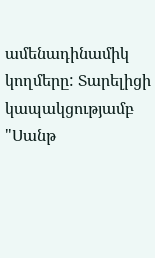ամենադինամիկ կողմերը: Տարելիցի կապակցությամբ "Սանթ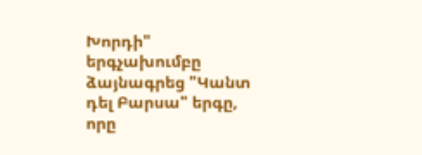Խորդի" երգչախումբը ձայնագրեց "Կանտ դել Բարսա" երգը, որը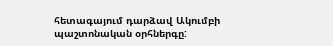հետագայում դարձավ Ակումբի պաշտոնական օրհներգը: